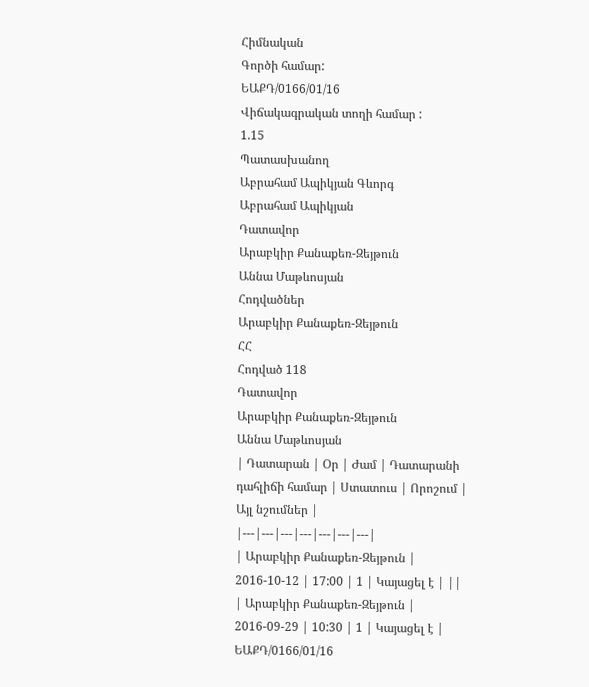Հիմնական
Գործի համար:
ԵԱՔԴ/0166/01/16
Վիճակագրական տողի համար :
1.15
Պատասխանող
Աբրահամ Ապիկյան Գևորգ
Աբրահամ Ապիկյան
Դատավոր
Արաբկիր Քանաքեռ-Զեյթուն
Աննա Մաթևոսյան
Հոդվածներ
Արաբկիր Քանաքեռ-Զեյթուն
ՀՀ
Հոդված 118
Դատավոր
Արաբկիր Քանաքեռ-Զեյթուն
Աննա Մաթևոսյան
| Դատարան | Օր | Ժամ | Դատարանի դահլիճի համար | Ստատուս | Որոշում | Այլ նշումներ |
|---|---|---|---|---|---|---|
| Արաբկիր Քանաքեռ-Զեյթուն | 2016-10-12 | 17:00 | 1 | Կայացել է | ||
| Արաբկիր Քանաքեռ-Զեյթուն | 2016-09-29 | 10:30 | 1 | Կայացել է |
ԵԱՔԴ/0166/01/16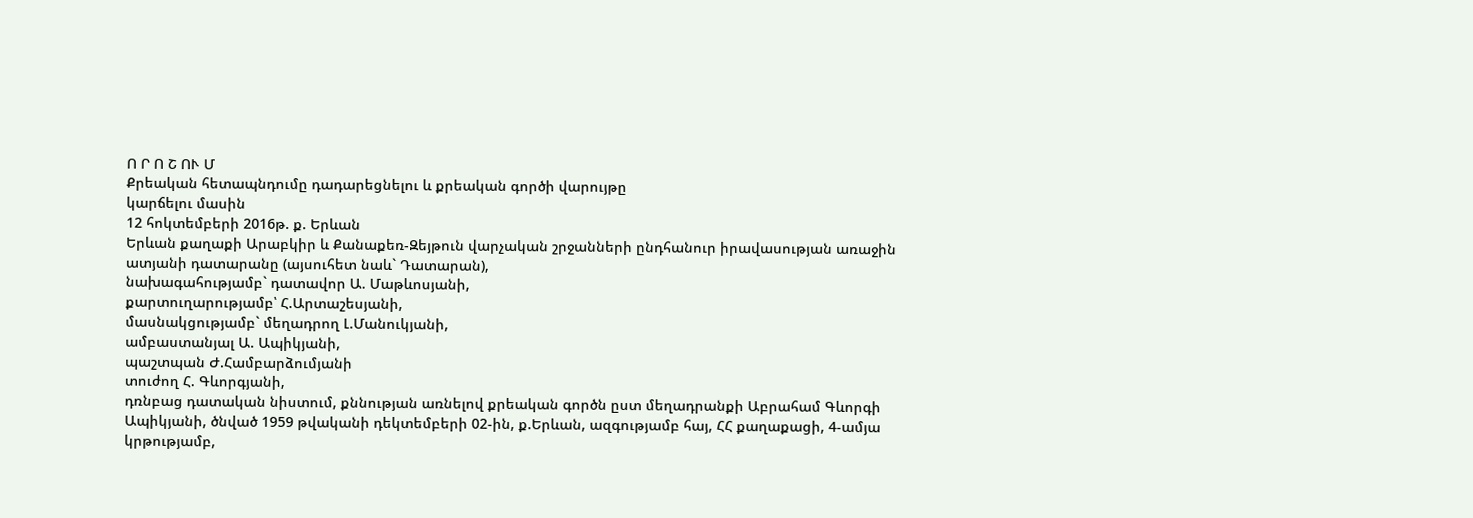Ո Ր Ո Շ ՈՒ Մ
Քրեական հետապնդումը դադարեցնելու և քրեական գործի վարույթը
կարճելու մասին
12 հոկտեմբերի 2016թ. ք. Երևան
Երևան քաղաքի Արաբկիր և Քանաքեռ-Զեյթուն վարչական շրջանների ընդհանուր իրավասության առաջին ատյանի դատարանը (այսուհետ նաև` Դատարան),
նախագահությամբ` դատավոր Ա. Մաթևոսյանի,
քարտուղարությամբ՝ Հ.Արտաշեսյանի,
մասնակցությամբ` մեղադրող Լ.Մանուկյանի,
ամբաստանյալ Ա. Ապիկյանի,
պաշտպան Ժ.Համբարձումյանի
տուժող Հ. Գևորգյանի,
դռնբաց դատական նիստում, քննության առնելով քրեական գործն ըստ մեղադրանքի Աբրահամ Գևորգի Ապիկյանի, ծնված 1959 թվականի դեկտեմբերի 02-ին, ք.Երևան, ազգությամբ հայ, ՀՀ քաղաքացի, 4-ամյա կրթությամբ,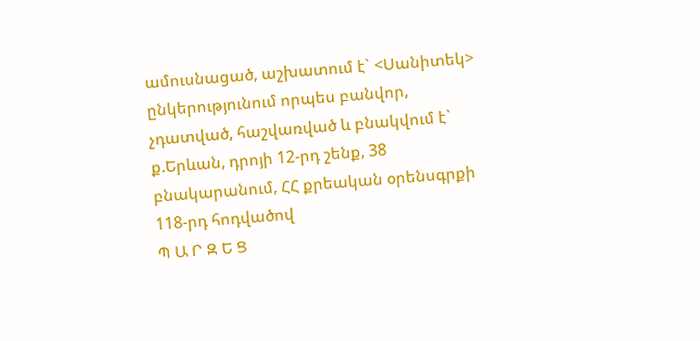ամուսնացած, աշխատում է` <Սանիտեկ> ընկերությունում որպես բանվոր, չդատված, հաշվառված և բնակվում է` ք.Երևան, դրոյի 12-րդ շենք, 38 բնակարանում, ՀՀ քրեական օրենսգրքի 118-րդ հոդվածով
Պ Ա Ր Զ Ե Ց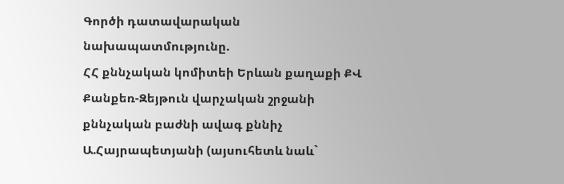Գործի դատավարական նախապատմությունը.
ՀՀ քննչական կոմիտեի Երևան քաղաքի ՔՎ Քանքեռ-Զեյթուն վարչական շրջանի քննչական բաժնի ավագ քննիչ Ա.Հայրապետյանի (այսուհետև նաև`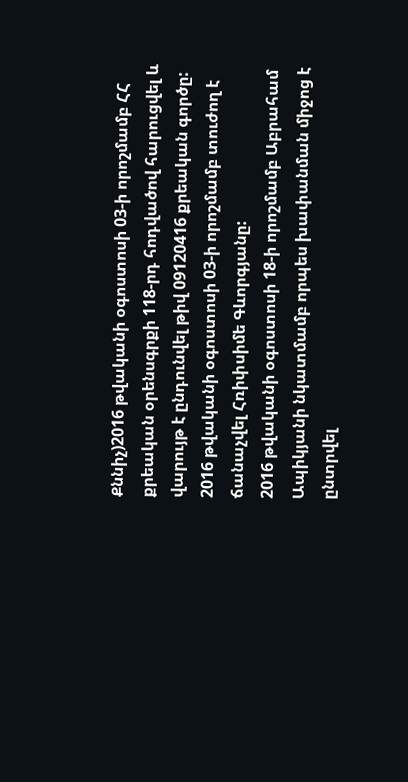Քննիչ)2016 թվականի օգոստոսի 03-ի որոշմամբ ՀՀ քրեական օրենսգրքի 118-րդ հոդվածով հարուցվել և վարույթ է ընդունվել թիվ 09120416 քրեական գործը:
2016 թվականի օգոստոսի 03-ի որոշմամբ տուժող է ճանաչվել Հռիփսիմե Գևորգյանը:
2016 թվականի օգոստոսի 18-ի որոշմամբ Աբրահամ Ապիկյանի նկատմամբ որպես խափանման միջոց է ընտրվել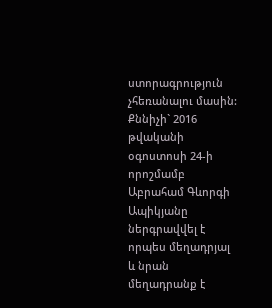ստորագրություն չհեռանալու մասին:
Քննիչի` 2016 թվականի օգոստոսի 24-ի որոշմամբ Աբրահամ Գևորգի Ապիկյանը ներգրավվել է որպես մեղադրյալ և նրան մեղադրանք է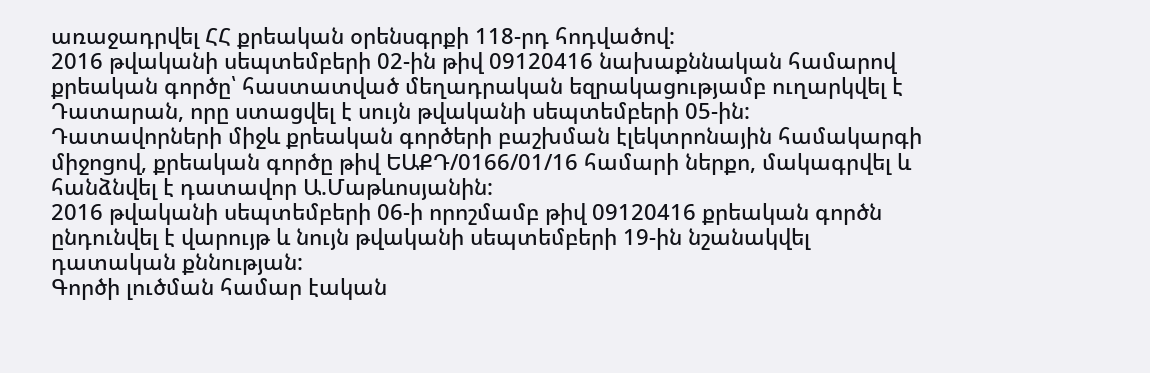առաջադրվել ՀՀ քրեական օրենսգրքի 118-րդ հոդվածով:
2016 թվականի սեպտեմբերի 02-ին թիվ 09120416 նախաքննական համարով քրեական գործը՝ հաստատված մեղադրական եզրակացությամբ ուղարկվել է Դատարան, որը ստացվել է սույն թվականի սեպտեմբերի 05-ին:
Դատավորների միջև քրեական գործերի բաշխման էլեկտրոնային համակարգի միջոցով, քրեական գործը թիվ ԵԱՔԴ/0166/01/16 համարի ներքո, մակագրվել և հանձնվել է դատավոր Ա.Մաթևոսյանին:
2016 թվականի սեպտեմբերի 06-ի որոշմամբ թիվ 09120416 քրեական գործն ընդունվել է վարույթ և նույն թվականի սեպտեմբերի 19-ին նշանակվել դատական քննության:
Գործի լուծման համար էական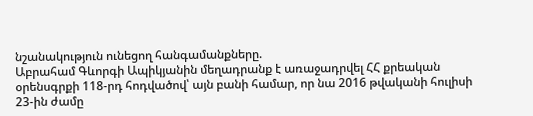նշանակություն ունեցող հանգամանքները.
Աբրահամ Գևորգի Ապիկյանին մեղադրանք է առաջադրվել ՀՀ քրեական օրենսգրքի 118-րդ հոդվածով՝ այն բանի համար, որ նա 2016 թվականի հուլիսի 23-ին ժամը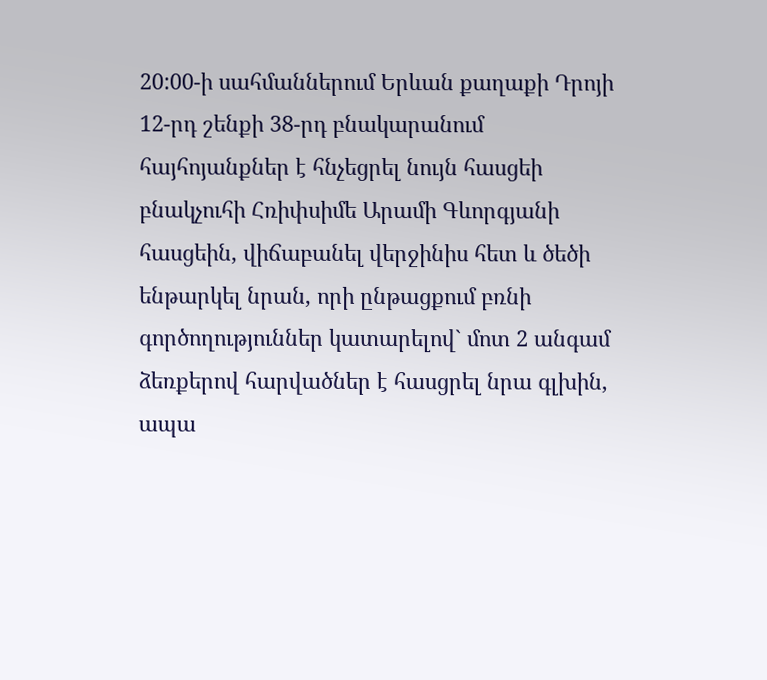20:00-ի սահմաններում Երևան քաղաքի Դրոյի 12-րդ շենքի 38-րդ բնակարանում հայհոյանքներ է հնչեցրել նույն հասցեի բնակչուհի Հռիփսիմե Արամի Գևորգյանի հասցեին, վիճաբանել վերջինիս հետ և ծեծի ենթարկել նրան, որի ընթացքում բռնի գործողություններ կատարելով` մոտ 2 անգամ ձեռքերով հարվածներ է հասցրել նրա գլխին, ապա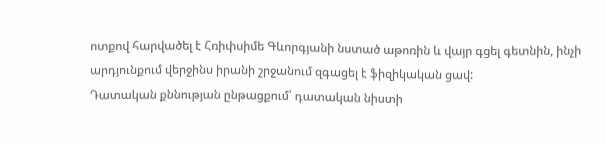ոտքով հարվածել է Հռիփսիմե Գևորգյանի նստած աթոռին և վայր գցել գետնին, ինչի արդյունքում վերջինս իրանի շրջանում զգացել է ֆիզիկական ցավ:
Դատական քննության ընթացքում՝ դատական նիստի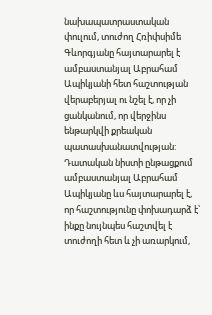նախապատրաստական փուլում, տուժող Հռիփսիմե Գևորգյանը հայտարարել է ամբաստանյալ Աբրահամ Ապիկյանի հետ հաշտության վերաբերյալ ու նշել է, որ չի ցանկանում, որ վերջինս ենթարկվի քրեական պատասխանատվության:
Դատական նիստի ընթացքում ամբաստանյալ Աբրահամ Ապիկյանը ևս հայտարարել է, որ հաշտությունը փոխադարձ է՝ ինքը նույնպես հաշտվել է տուժողի հետ և չի առարկում,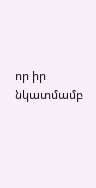որ իր նկատմամբ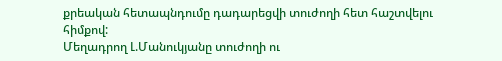քրեական հետապնդումը դադարեցվի տուժողի հետ հաշտվելու հիմքով:
Մեղադրող Լ.Մանուկյանը տուժողի ու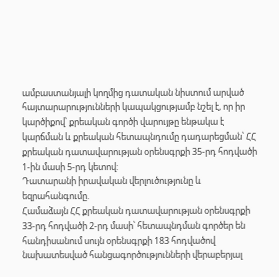ամբաստանյալի կողմից դատական նիստում արված հայտարարությունների կապակցությամբ նշել է, որ իր կարծիքով՝ քրեական գործի վարույթը ենթակա է կարճման և քրեական հետապնդումը դադարեցման՝ ՀՀ քրեական դատավարության օրենսգրքի 35-րդ հոդվածի 1-ին մասի 5-րդ կետով:
Դատարանի իրավական վերլուծությունը և եզրահանգումը.
Համաձայն ՀՀ քրեական դատավարության օրենսգրքի 33-րդ հոդվածի 2-րդ մասի՝ հետապնդման գործեր են հանդիսանում սույն օրենսգրքի 183 հոդվածով նախատեսված հանցագործությունների վերաբերյալ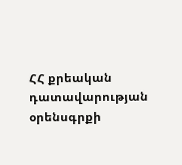ՀՀ քրեական դատավարության օրենսգրքի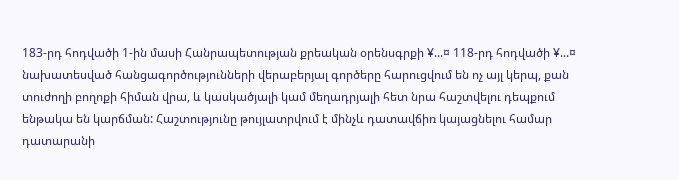183-րդ հոդվածի 1-ին մասի Հանրապետության քրեական օրենսգրքի ¥...¤ 118-րդ հոդվածի ¥...¤ նախատեսված հանցագործությունների վերաբերյալ գործերը հարուցվում են ոչ այլ կերպ, քան տուժողի բողոքի հիման վրա, և կասկածյալի կամ մեղադրյալի հետ նրա հաշտվելու դեպքում ենթակա են կարճման: Հաշտությունը թույլատրվում է մինչև դատավճիռ կայացնելու համար դատարանի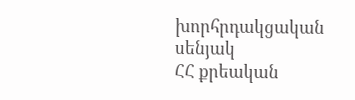խորհրդակցական սենյակ
ՀՀ քրեական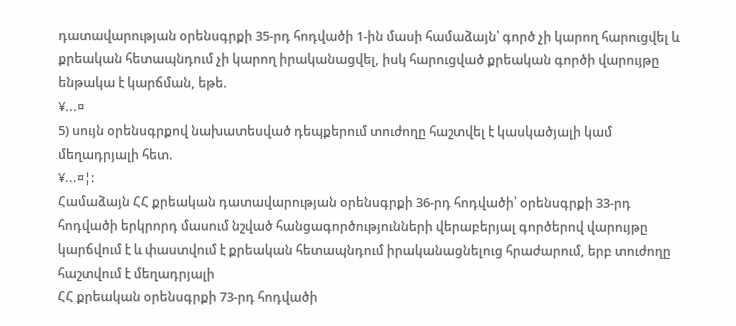դատավարության օրենսգրքի 35-րդ հոդվածի 1-ին մասի համաձայն՝ գործ չի կարող հարուցվել և քրեական հետապնդում չի կարող իրականացվել, իսկ հարուցված քրեական գործի վարույթը ենթակա է կարճման, եթե.
¥...¤
5) սույն օրենսգրքով նախատեսված դեպքերում տուժողը հաշտվել է կասկածյալի կամ մեղադրյալի հետ.
¥...¤¦:
Համաձայն ՀՀ քրեական դատավարության օրենսգրքի 36-րդ հոդվածի՝ օրենսգրքի 33-րդ հոդվածի երկրորդ մասում նշված հանցագործությունների վերաբերյալ գործերով վարույթը կարճվում է և փաստվում է քրեական հետապնդում իրականացնելուց հրաժարում, երբ տուժողը հաշտվում է մեղադրյալի
ՀՀ քրեական օրենսգրքի 73-րդ հոդվածի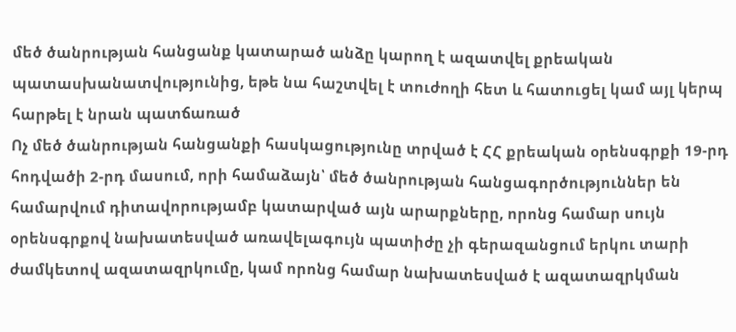մեծ ծանրության հանցանք կատարած անձը կարող է ազատվել քրեական պատասխանատվությունից, եթե նա հաշտվել է տուժողի հետ և հատուցել կամ այլ կերպ հարթել է նրան պատճառած
Ոչ մեծ ծանրության հանցանքի հասկացությունը տրված է ՀՀ քրեական օրենսգրքի 19-րդ հոդվածի 2-րդ մասում, որի համաձայն՝ մեծ ծանրության հանցագործություններ են համարվում դիտավորությամբ կատարված այն արարքները, որոնց համար սույն օրենսգրքով նախատեսված առավելագույն պատիժը չի գերազանցում երկու տարի ժամկետով ազատազրկումը, կամ որոնց համար նախատեսված է ազատազրկման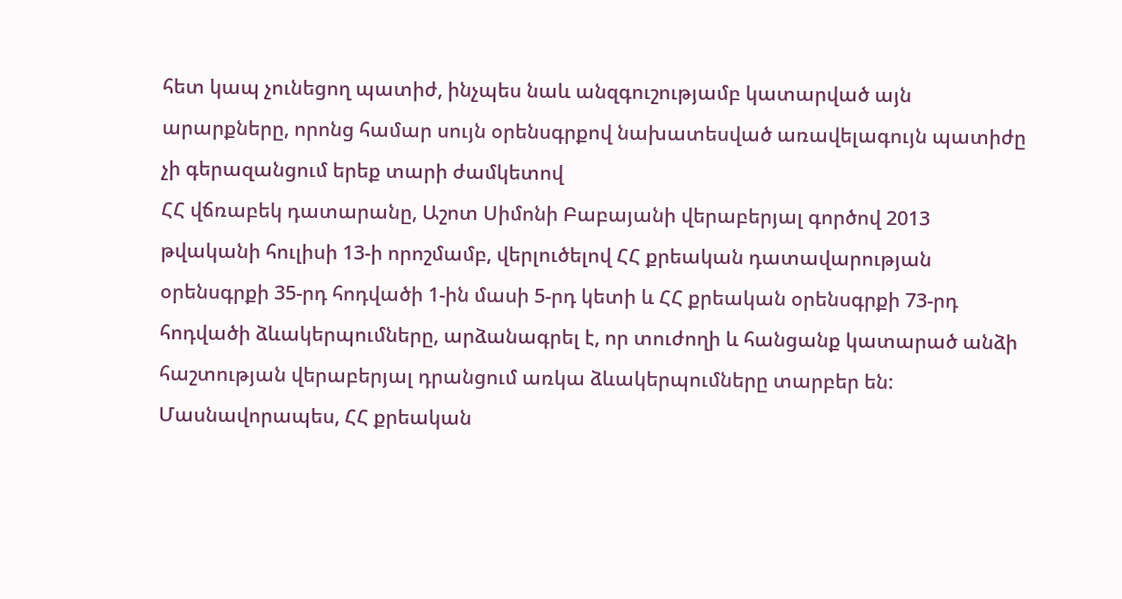հետ կապ չունեցող պատիժ, ինչպես նաև անզգուշությամբ կատարված այն արարքները, որոնց համար սույն օրենսգրքով նախատեսված առավելագույն պատիժը չի գերազանցում երեք տարի ժամկետով
ՀՀ վճռաբեկ դատարանը, Աշոտ Սիմոնի Բաբայանի վերաբերյալ գործով 2013 թվականի հուլիսի 13-ի որոշմամբ, վերլուծելով ՀՀ քրեական դատավարության օրենսգրքի 35-րդ հոդվածի 1-ին մասի 5-րդ կետի և ՀՀ քրեական օրենսգրքի 73-րդ հոդվածի ձևակերպումները, արձանագրել է, որ տուժողի և հանցանք կատարած անձի հաշտության վերաբերյալ դրանցում առկա ձևակերպումները տարբեր են: Մասնավորապես, ՀՀ քրեական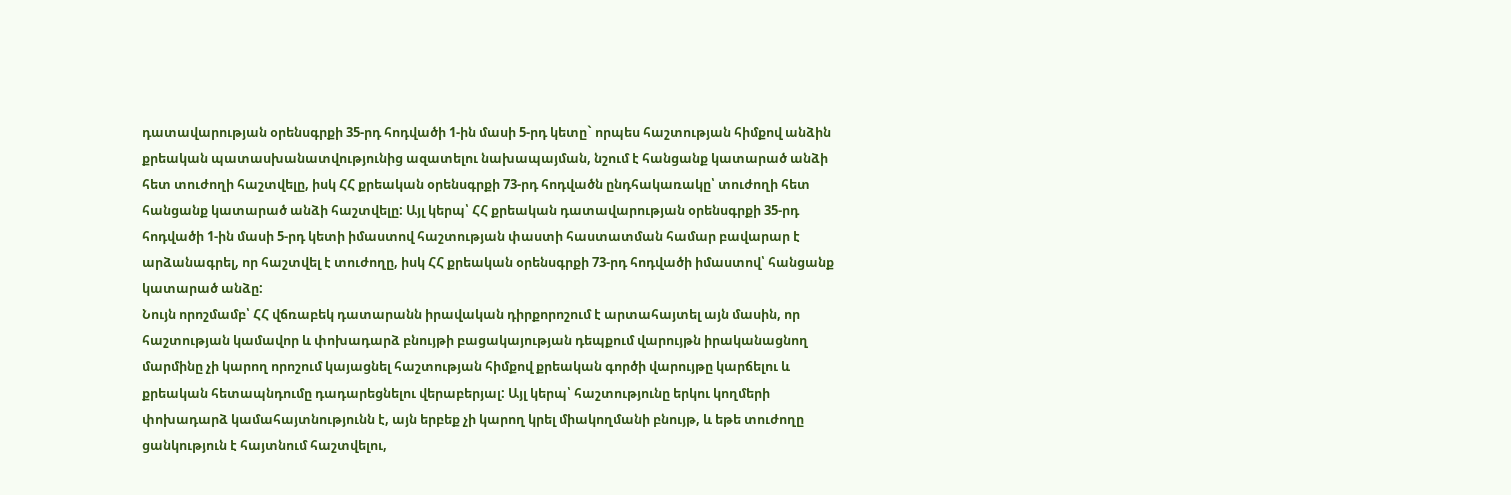դատավարության օրենսգրքի 35-րդ հոդվածի 1-ին մասի 5-րդ կետը` որպես հաշտության հիմքով անձին քրեական պատասխանատվությունից ազատելու նախապայման, նշում է հանցանք կատարած անձի հետ տուժողի հաշտվելը, իսկ ՀՀ քրեական օրենսգրքի 73-րդ հոդվածն ընդհակառակը՝ տուժողի հետ հանցանք կատարած անձի հաշտվելը: Այլ կերպ՝ ՀՀ քրեական դատավարության օրենսգրքի 35-րդ հոդվածի 1-ին մասի 5-րդ կետի իմաստով հաշտության փաստի հաստատման համար բավարար է արձանագրել, որ հաշտվել է տուժողը, իսկ ՀՀ քրեական օրենսգրքի 73-րդ հոդվածի իմաստով՝ հանցանք կատարած անձը:
Նույն որոշմամբ՝ ՀՀ վճռաբեկ դատարանն իրավական դիրքորոշում է արտահայտել այն մասին, որ հաշտության կամավոր և փոխադարձ բնույթի բացակայության դեպքում վարույթն իրականացնող մարմինը չի կարող որոշում կայացնել հաշտության հիմքով քրեական գործի վարույթը կարճելու և քրեական հետապնդումը դադարեցնելու վերաբերյալ: Այլ կերպ՝ հաշտությունը երկու կողմերի փոխադարձ կամահայտնությունն է, այն երբեք չի կարող կրել միակողմանի բնույթ, և եթե տուժողը ցանկություն է հայտնում հաշտվելու,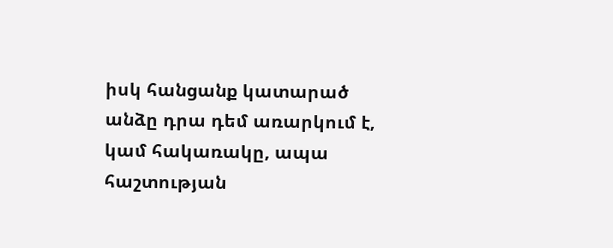իսկ հանցանք կատարած անձը դրա դեմ առարկում է, կամ հակառակը, ապա հաշտության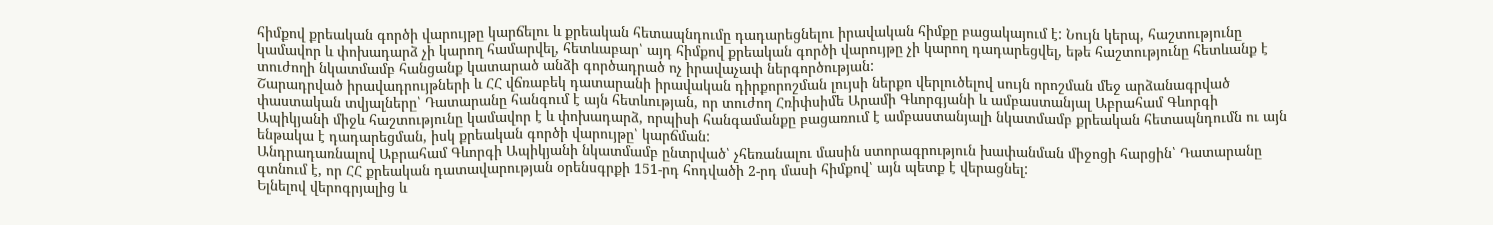հիմքով քրեական գործի վարույթը կարճելու և քրեական հետապնդումը դադարեցնելու իրավական հիմքը բացակայում է: Նույն կերպ, հաշտությունը կամավոր և փոխադարձ չի կարող համարվել, հետևաբար՝ այդ հիմքով քրեական գործի վարույթը չի կարող դադարեցվել, եթե հաշտությունը հետևանք է տուժողի նկատմամբ հանցանք կատարած անձի գործադրած ոչ իրավաչափ ներգործության:
Շարադրված իրավադրույթների և ՀՀ վճռաբեկ դատարանի իրավական դիրքորոշման լույսի ներքո վերլուծելով սույն որոշման մեջ արձանագրված փաստական տվյալները՝ Դատարանը հանգում է այն հետևության, որ տուժող Հռիփսիմե Արամի Գևորգյանի և ամբաստանյալ Աբրահամ Գևորգի Ապիկյանի միջև հաշտությունը կամավոր է և փոխադարձ, որպիսի հանգամանքը բացառում է ամբաստանյալի նկատմամբ քրեական հետապնդումն ու այն ենթակա է դադարեցման, իսկ քրեական գործի վարույթը՝ կարճման:
Անդրադառնալով Աբրահամ Գևորգի Ապիկյանի նկատմամբ ընտրված՝ չհեռանալու մասին ստորագրություն խափանման միջոցի հարցին՝ Դատարանը գտնում է, որ ՀՀ քրեական դատավարության օրենսգրքի 151-րդ հոդվածի 2-րդ մասի հիմքով՝ այն պետք է վերացնել:
Ելնելով վերոգրյալից և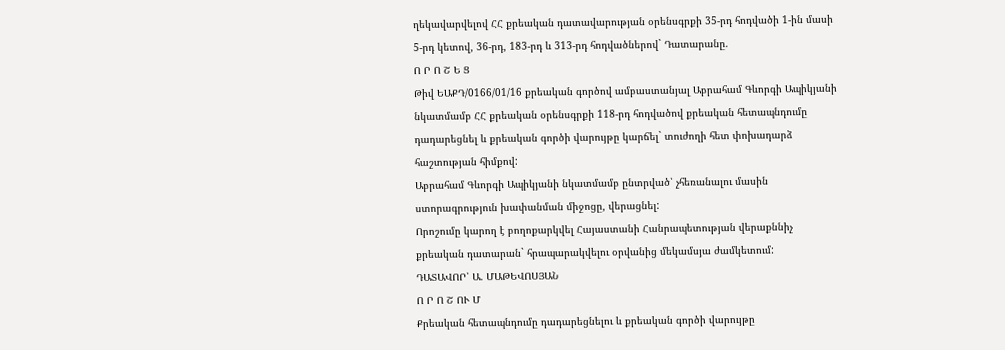ղեկավարվելով ՀՀ քրեական դատավարության օրենսգրքի 35-րդ հոդվածի 1-ին մասի 5-րդ կետով, 36-րդ, 183-րդ և 313-րդ հոդվածներով` Դատարանը.
Ո Ր Ո Շ Ե Ց
Թիվ ԵԱՔԴ/0166/01/16 քրեական գործով ամբաստանյալ Աբրահամ Գևորգի Ապիկյանի նկատմամբ ՀՀ քրեական օրենսգրքի 118-րդ հոդվածով քրեական հետապնդումը դադարեցնել և քրեական գործի վարույթը կարճել` տուժողի հետ փոխադարձ հաշտության հիմքով:
Աբրահամ Գևորգի Ապիկյանի նկատմամբ ընտրված՝ չհեռանալու մասին ստորագրություն խափանման միջոցը, վերացնել:
Որոշումը կարող է բողոքարկվել Հայաստանի Հանրապետության վերաքննիչ քրեական դատարան` հրապարակվելու օրվանից մեկամսյա ժամկետում:
ԴԱՏԱՎՈՐ՝ Ա. ՄԱԹԵՎՈՍՅԱՆ
Ո Ր Ո Շ ՈՒ Մ
Քրեական հետապնդումը դադարեցնելու և քրեական գործի վարույթը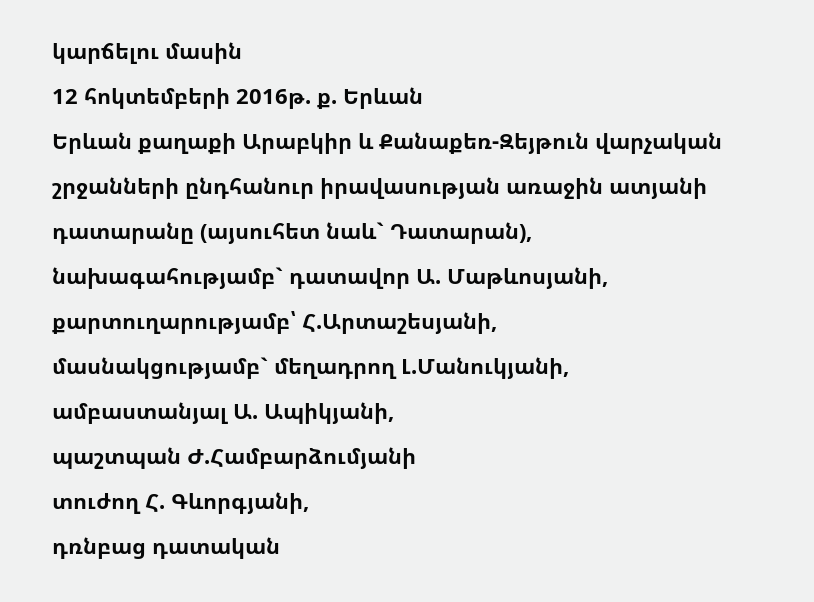կարճելու մասին
12 հոկտեմբերի 2016թ. ք. Երևան
Երևան քաղաքի Արաբկիր և Քանաքեռ-Զեյթուն վարչական շրջանների ընդհանուր իրավասության առաջին ատյանի դատարանը (այսուհետ նաև` Դատարան),
նախագահությամբ` դատավոր Ա. Մաթևոսյանի,
քարտուղարությամբ՝ Հ.Արտաշեսյանի,
մասնակցությամբ` մեղադրող Լ.Մանուկյանի,
ամբաստանյալ Ա. Ապիկյանի,
պաշտպան Ժ.Համբարձումյանի
տուժող Հ. Գևորգյանի,
դռնբաց դատական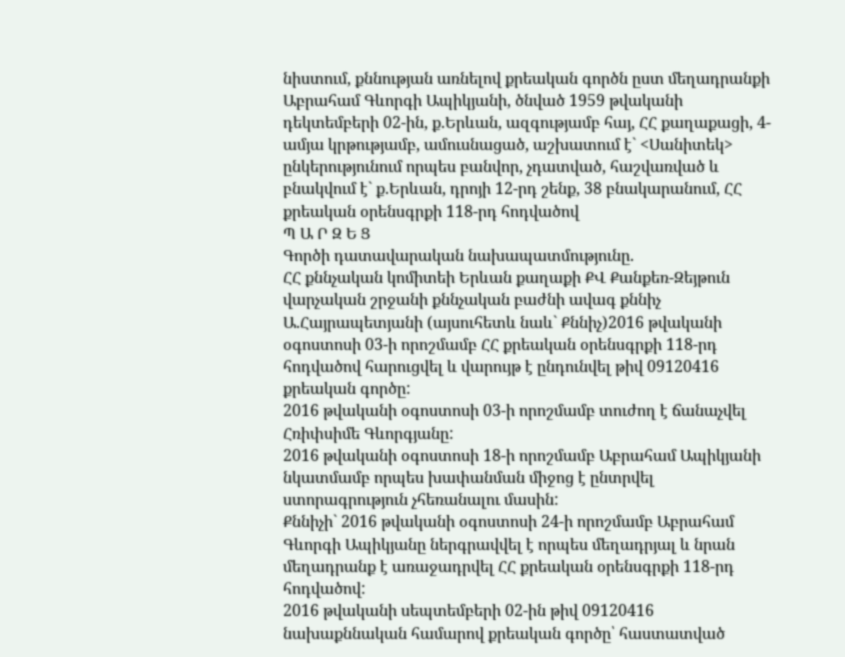նիստում, քննության առնելով քրեական գործն ըստ մեղադրանքի Աբրահամ Գևորգի Ապիկյանի, ծնված 1959 թվականի դեկտեմբերի 02-ին, ք.Երևան, ազգությամբ հայ, ՀՀ քաղաքացի, 4-ամյա կրթությամբ, ամուսնացած, աշխատում է` <Սանիտեկ> ընկերությունում որպես բանվոր, չդատված, հաշվառված և բնակվում է` ք.Երևան, դրոյի 12-րդ շենք, 38 բնակարանում, ՀՀ քրեական օրենսգրքի 118-րդ հոդվածով
Պ Ա Ր Զ Ե Ց
Գործի դատավարական նախապատմությունը.
ՀՀ քննչական կոմիտեի Երևան քաղաքի ՔՎ Քանքեռ-Զեյթուն վարչական շրջանի քննչական բաժնի ավագ քննիչ Ա.Հայրապետյանի (այսուհետև նաև` Քննիչ)2016 թվականի օգոստոսի 03-ի որոշմամբ ՀՀ քրեական օրենսգրքի 118-րդ հոդվածով հարուցվել և վարույթ է ընդունվել թիվ 09120416 քրեական գործը:
2016 թվականի օգոստոսի 03-ի որոշմամբ տուժող է ճանաչվել Հռիփսիմե Գևորգյանը:
2016 թվականի օգոստոսի 18-ի որոշմամբ Աբրահամ Ապիկյանի նկատմամբ որպես խափանման միջոց է ընտրվել ստորագրություն չհեռանալու մասին:
Քննիչի` 2016 թվականի օգոստոսի 24-ի որոշմամբ Աբրահամ Գևորգի Ապիկյանը ներգրավվել է որպես մեղադրյալ և նրան մեղադրանք է առաջադրվել ՀՀ քրեական օրենսգրքի 118-րդ հոդվածով:
2016 թվականի սեպտեմբերի 02-ին թիվ 09120416 նախաքննական համարով քրեական գործը՝ հաստատված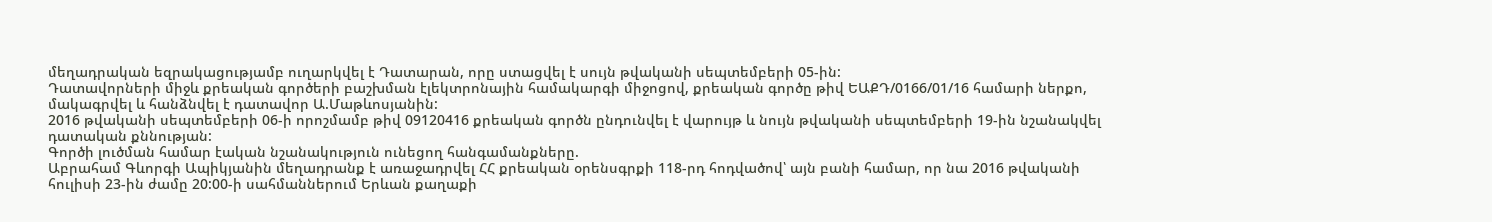մեղադրական եզրակացությամբ ուղարկվել է Դատարան, որը ստացվել է սույն թվականի սեպտեմբերի 05-ին:
Դատավորների միջև քրեական գործերի բաշխման էլեկտրոնային համակարգի միջոցով, քրեական գործը թիվ ԵԱՔԴ/0166/01/16 համարի ներքո, մակագրվել և հանձնվել է դատավոր Ա.Մաթևոսյանին:
2016 թվականի սեպտեմբերի 06-ի որոշմամբ թիվ 09120416 քրեական գործն ընդունվել է վարույթ և նույն թվականի սեպտեմբերի 19-ին նշանակվել դատական քննության:
Գործի լուծման համար էական նշանակություն ունեցող հանգամանքները.
Աբրահամ Գևորգի Ապիկյանին մեղադրանք է առաջադրվել ՀՀ քրեական օրենսգրքի 118-րդ հոդվածով՝ այն բանի համար, որ նա 2016 թվականի հուլիսի 23-ին ժամը 20:00-ի սահմաններում Երևան քաղաքի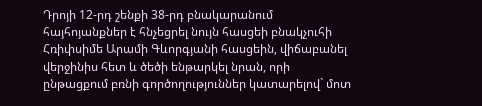Դրոյի 12-րդ շենքի 38-րդ բնակարանում հայհոյանքներ է հնչեցրել նույն հասցեի բնակչուհի Հռիփսիմե Արամի Գևորգյանի հասցեին, վիճաբանել վերջինիս հետ և ծեծի ենթարկել նրան, որի ընթացքում բռնի գործողություններ կատարելով` մոտ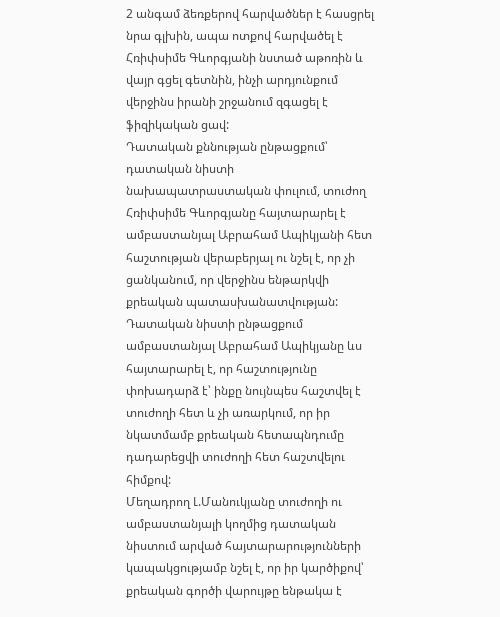2 անգամ ձեռքերով հարվածներ է հասցրել նրա գլխին, ապա ոտքով հարվածել է Հռիփսիմե Գևորգյանի նստած աթոռին և վայր գցել գետնին, ինչի արդյունքում վերջինս իրանի շրջանում զգացել է ֆիզիկական ցավ:
Դատական քննության ընթացքում՝ դատական նիստի նախապատրաստական փուլում, տուժող Հռիփսիմե Գևորգյանը հայտարարել է ամբաստանյալ Աբրահամ Ապիկյանի հետ հաշտության վերաբերյալ ու նշել է, որ չի ցանկանում, որ վերջինս ենթարկվի քրեական պատասխանատվության:
Դատական նիստի ընթացքում ամբաստանյալ Աբրահամ Ապիկյանը ևս հայտարարել է, որ հաշտությունը փոխադարձ է՝ ինքը նույնպես հաշտվել է տուժողի հետ և չի առարկում, որ իր նկատմամբ քրեական հետապնդումը դադարեցվի տուժողի հետ հաշտվելու հիմքով:
Մեղադրող Լ.Մանուկյանը տուժողի ու ամբաստանյալի կողմից դատական նիստում արված հայտարարությունների կապակցությամբ նշել է, որ իր կարծիքով՝ քրեական գործի վարույթը ենթակա է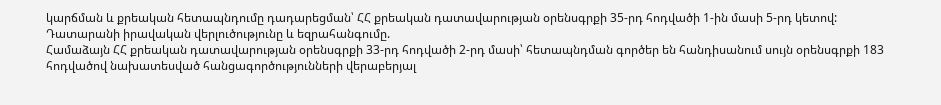կարճման և քրեական հետապնդումը դադարեցման՝ ՀՀ քրեական դատավարության օրենսգրքի 35-րդ հոդվածի 1-ին մասի 5-րդ կետով:
Դատարանի իրավական վերլուծությունը և եզրահանգումը.
Համաձայն ՀՀ քրեական դատավարության օրենսգրքի 33-րդ հոդվածի 2-րդ մասի՝ հետապնդման գործեր են հանդիսանում սույն օրենսգրքի 183 հոդվածով նախատեսված հանցագործությունների վերաբերյալ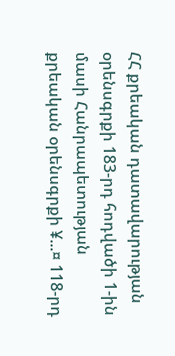ՀՀ քրեական դատավարության օրենսգրքի 183-րդ հոդվածի 1-ին մասի Հանրապետության քրեական օրենսգրքի ¥...¤ 118-րդ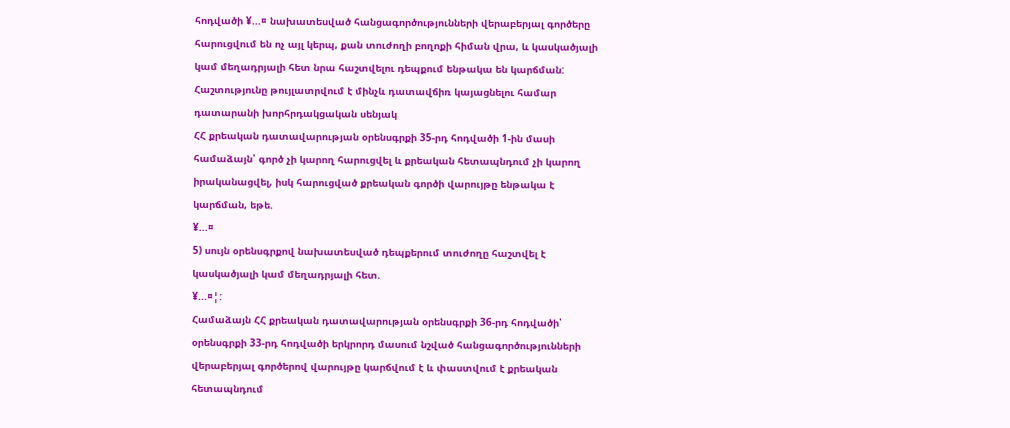հոդվածի ¥...¤ նախատեսված հանցագործությունների վերաբերյալ գործերը հարուցվում են ոչ այլ կերպ, քան տուժողի բողոքի հիման վրա, և կասկածյալի կամ մեղադրյալի հետ նրա հաշտվելու դեպքում ենթակա են կարճման: Հաշտությունը թույլատրվում է մինչև դատավճիռ կայացնելու համար դատարանի խորհրդակցական սենյակ
ՀՀ քրեական դատավարության օրենսգրքի 35-րդ հոդվածի 1-ին մասի համաձայն՝ գործ չի կարող հարուցվել և քրեական հետապնդում չի կարող իրականացվել, իսկ հարուցված քրեական գործի վարույթը ենթակա է կարճման, եթե.
¥...¤
5) սույն օրենսգրքով նախատեսված դեպքերում տուժողը հաշտվել է կասկածյալի կամ մեղադրյալի հետ.
¥...¤¦:
Համաձայն ՀՀ քրեական դատավարության օրենսգրքի 36-րդ հոդվածի՝ օրենսգրքի 33-րդ հոդվածի երկրորդ մասում նշված հանցագործությունների վերաբերյալ գործերով վարույթը կարճվում է և փաստվում է քրեական հետապնդում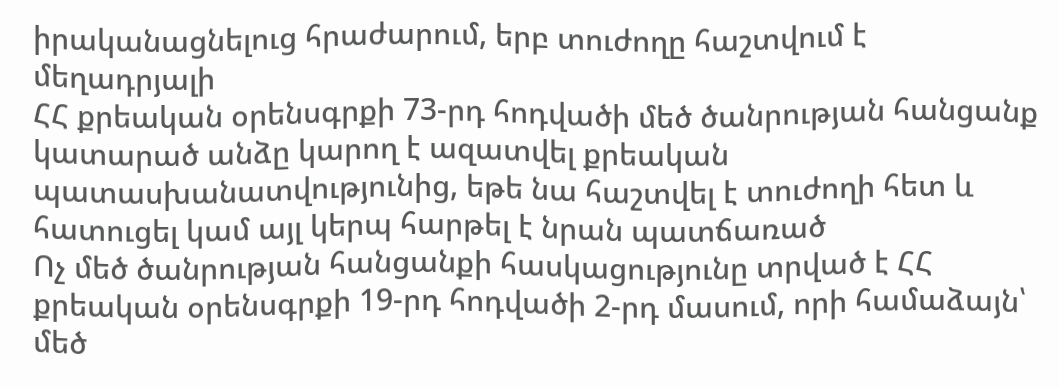իրականացնելուց հրաժարում, երբ տուժողը հաշտվում է մեղադրյալի
ՀՀ քրեական օրենսգրքի 73-րդ հոդվածի մեծ ծանրության հանցանք կատարած անձը կարող է ազատվել քրեական պատասխանատվությունից, եթե նա հաշտվել է տուժողի հետ և հատուցել կամ այլ կերպ հարթել է նրան պատճառած
Ոչ մեծ ծանրության հանցանքի հասկացությունը տրված է ՀՀ քրեական օրենսգրքի 19-րդ հոդվածի 2-րդ մասում, որի համաձայն՝ մեծ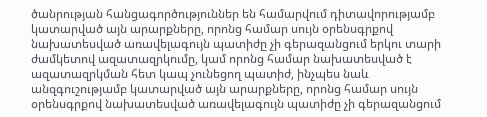ծանրության հանցագործություններ են համարվում դիտավորությամբ կատարված այն արարքները, որոնց համար սույն օրենսգրքով նախատեսված առավելագույն պատիժը չի գերազանցում երկու տարի ժամկետով ազատազրկումը, կամ որոնց համար նախատեսված է ազատազրկման հետ կապ չունեցող պատիժ, ինչպես նաև անզգուշությամբ կատարված այն արարքները, որոնց համար սույն օրենսգրքով նախատեսված առավելագույն պատիժը չի գերազանցում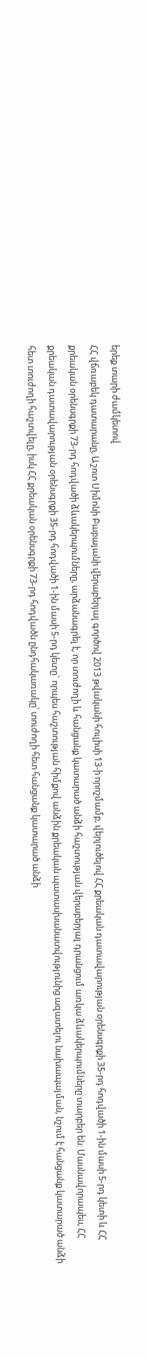երեք տարի ժամկետով
ՀՀ վճռաբեկ դատարանը, Աշոտ Սիմոնի Բաբայանի վերաբերյալ գործով 2013 թվականի հուլիսի 13-ի որոշմամբ, վերլուծելով ՀՀ քրեական դատավարության օրենսգրքի 35-րդ հոդվածի 1-ին մասի 5-րդ կետի և ՀՀ քրեական օրենսգրքի 73-րդ հոդվածի ձևակերպումները, արձանագրել է, որ տուժողի և հանցանք կատարած անձի հաշտության վերաբերյալ դրանցում առկա ձևակերպումները տարբեր են: Մասնավորապես, ՀՀ քրեական դատավարության օրենսգրքի 35-րդ հոդվածի 1-ին մասի 5-րդ կետը` որպես հաշտության հիմքով անձին քրեական պատասխանատվությունից ազատելու նախապայման, նշում է հանցանք կատարած անձի հետ տուժողի հաշտվելը, իսկ ՀՀ քրեական օրենսգրքի 73-րդ հոդվածն ընդհակառակը՝ տուժողի հետ հանցանք կատարած անձի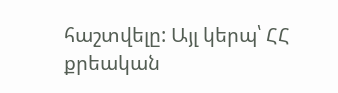հաշտվելը: Այլ կերպ՝ ՀՀ քրեական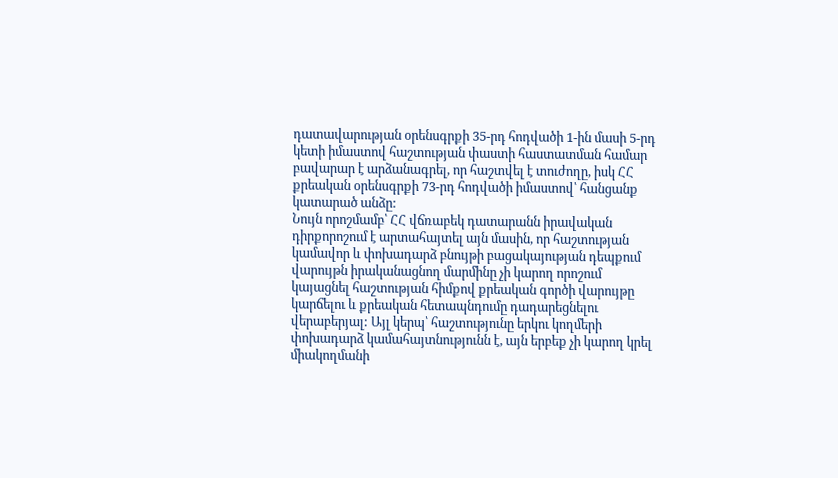դատավարության օրենսգրքի 35-րդ հոդվածի 1-ին մասի 5-րդ կետի իմաստով հաշտության փաստի հաստատման համար բավարար է արձանագրել, որ հաշտվել է տուժողը, իսկ ՀՀ քրեական օրենսգրքի 73-րդ հոդվածի իմաստով՝ հանցանք կատարած անձը:
Նույն որոշմամբ՝ ՀՀ վճռաբեկ դատարանն իրավական դիրքորոշում է արտահայտել այն մասին, որ հաշտության կամավոր և փոխադարձ բնույթի բացակայության դեպքում վարույթն իրականացնող մարմինը չի կարող որոշում կայացնել հաշտության հիմքով քրեական գործի վարույթը կարճելու և քրեական հետապնդումը դադարեցնելու վերաբերյալ: Այլ կերպ՝ հաշտությունը երկու կողմերի փոխադարձ կամահայտնությունն է, այն երբեք չի կարող կրել միակողմանի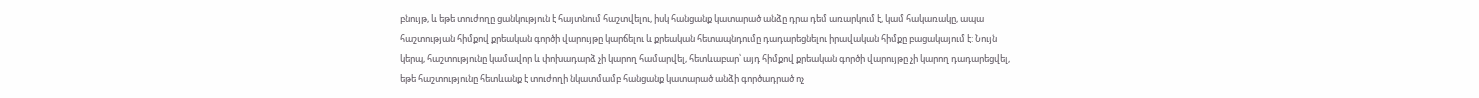բնույթ, և եթե տուժողը ցանկություն է հայտնում հաշտվելու, իսկ հանցանք կատարած անձը դրա դեմ առարկում է, կամ հակառակը, ապա հաշտության հիմքով քրեական գործի վարույթը կարճելու և քրեական հետապնդումը դադարեցնելու իրավական հիմքը բացակայում է: Նույն կերպ, հաշտությունը կամավոր և փոխադարձ չի կարող համարվել, հետևաբար՝ այդ հիմքով քրեական գործի վարույթը չի կարող դադարեցվել, եթե հաշտությունը հետևանք է տուժողի նկատմամբ հանցանք կատարած անձի գործադրած ոչ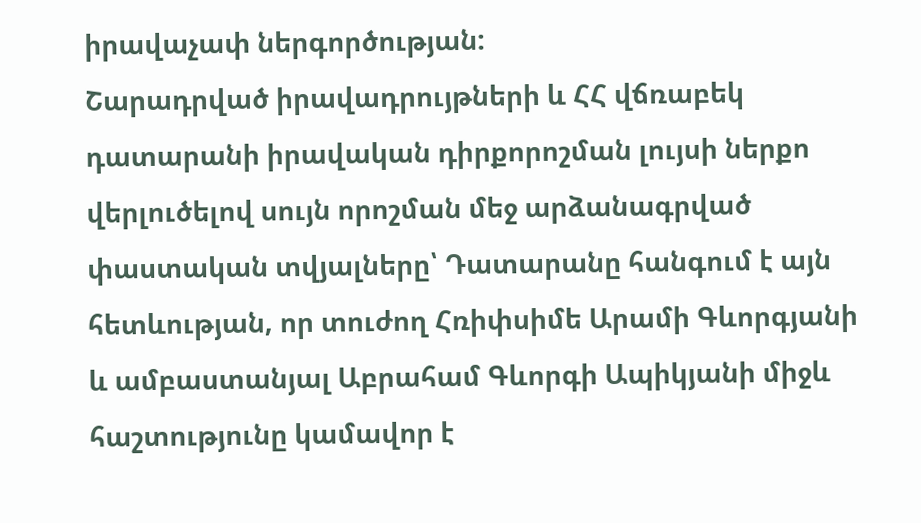իրավաչափ ներգործության:
Շարադրված իրավադրույթների և ՀՀ վճռաբեկ դատարանի իրավական դիրքորոշման լույսի ներքո վերլուծելով սույն որոշման մեջ արձանագրված փաստական տվյալները՝ Դատարանը հանգում է այն հետևության, որ տուժող Հռիփսիմե Արամի Գևորգյանի և ամբաստանյալ Աբրահամ Գևորգի Ապիկյանի միջև հաշտությունը կամավոր է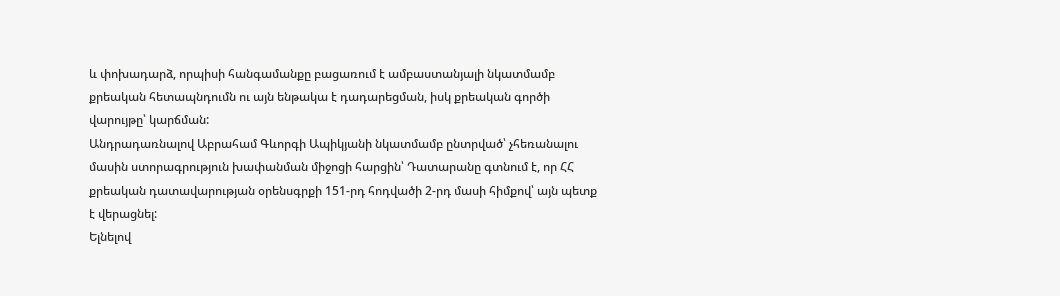և փոխադարձ, որպիսի հանգամանքը բացառում է ամբաստանյալի նկատմամբ քրեական հետապնդումն ու այն ենթակա է դադարեցման, իսկ քրեական գործի վարույթը՝ կարճման:
Անդրադառնալով Աբրահամ Գևորգի Ապիկյանի նկատմամբ ընտրված՝ չհեռանալու մասին ստորագրություն խափանման միջոցի հարցին՝ Դատարանը գտնում է, որ ՀՀ քրեական դատավարության օրենսգրքի 151-րդ հոդվածի 2-րդ մասի հիմքով՝ այն պետք է վերացնել:
Ելնելով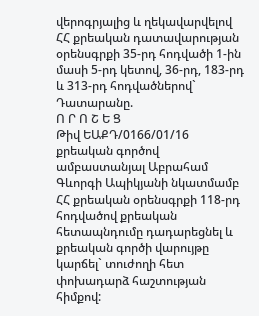վերոգրյալից և ղեկավարվելով ՀՀ քրեական դատավարության օրենսգրքի 35-րդ հոդվածի 1-ին մասի 5-րդ կետով, 36-րդ, 183-րդ և 313-րդ հոդվածներով` Դատարանը.
Ո Ր Ո Շ Ե Ց
Թիվ ԵԱՔԴ/0166/01/16 քրեական գործով ամբաստանյալ Աբրահամ Գևորգի Ապիկյանի նկատմամբ ՀՀ քրեական օրենսգրքի 118-րդ հոդվածով քրեական հետապնդումը դադարեցնել և քրեական գործի վարույթը կարճել` տուժողի հետ փոխադարձ հաշտության հիմքով: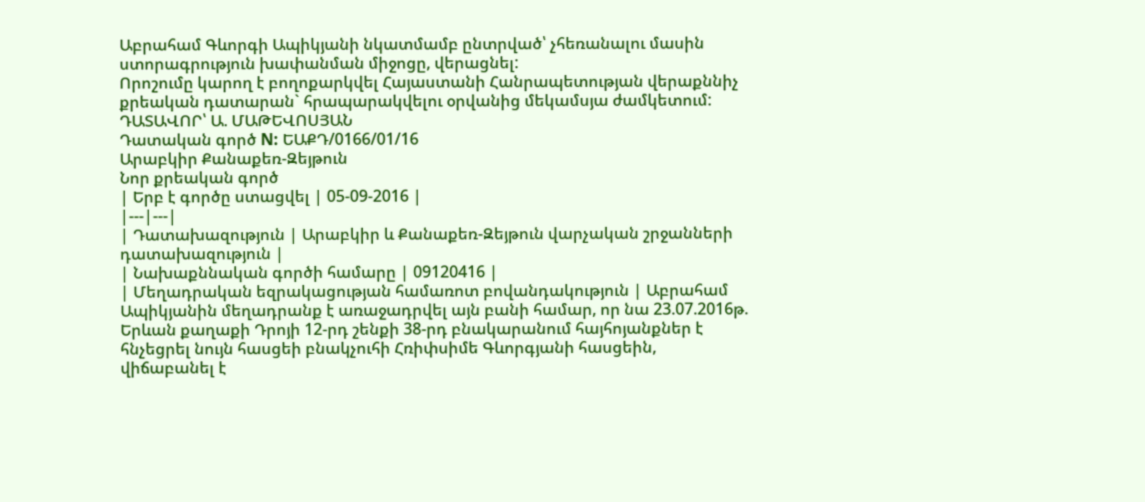Աբրահամ Գևորգի Ապիկյանի նկատմամբ ընտրված՝ չհեռանալու մասին ստորագրություն խափանման միջոցը, վերացնել:
Որոշումը կարող է բողոքարկվել Հայաստանի Հանրապետության վերաքննիչ քրեական դատարան` հրապարակվելու օրվանից մեկամսյա ժամկետում:
ԴԱՏԱՎՈՐ՝ Ա. ՄԱԹԵՎՈՍՅԱՆ
Դատական գործ N: ԵԱՔԴ/0166/01/16
Արաբկիր Քանաքեռ-Զեյթուն
Նոր քրեական գործ
| Երբ է գործը ստացվել | 05-09-2016 |
|---|---|
| Դատախազություն | Արաբկիր և Քանաքեռ-Զեյթուն վարչական շրջանների դատախազություն |
| Նախաքննական գործի համարը | 09120416 |
| Մեղադրական եզրակացության համառոտ բովանդակություն | Աբրահամ Ապիկյանին մեղադրանք է առաջադրվել այն բանի համար, որ նա 23.07.2016թ. Երևան քաղաքի Դրոյի 12-րդ շենքի 38-րդ բնակարանում հայհոյանքներ է հնչեցրել նույն հասցեի բնակչուհի Հռիփսիմե Գևորգյանի հասցեին, վիճաբանել է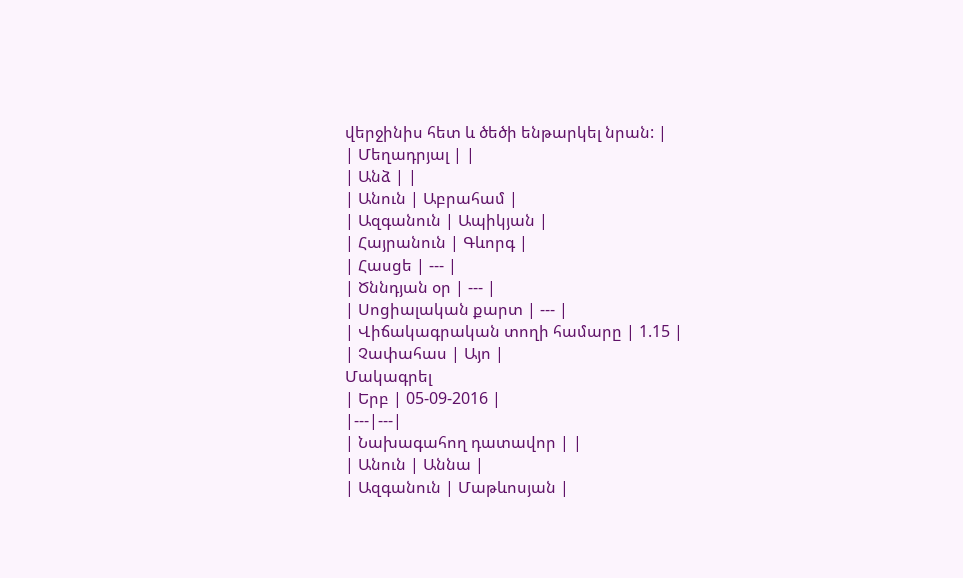վերջինիս հետ և ծեծի ենթարկել նրան: |
| Մեղադրյալ | |
| Անձ | |
| Անուն | Աբրահամ |
| Ազգանուն | Ապիկյան |
| Հայրանուն | Գևորգ |
| Հասցե | --- |
| Ծննդյան օր | --- |
| Սոցիալական քարտ | --- |
| Վիճակագրական տողի համարը | 1.15 |
| Չափահաս | Այո |
Մակագրել
| Երբ | 05-09-2016 |
|---|---|
| Նախագահող դատավոր | |
| Անուն | Աննա |
| Ազգանուն | Մաթևոսյան |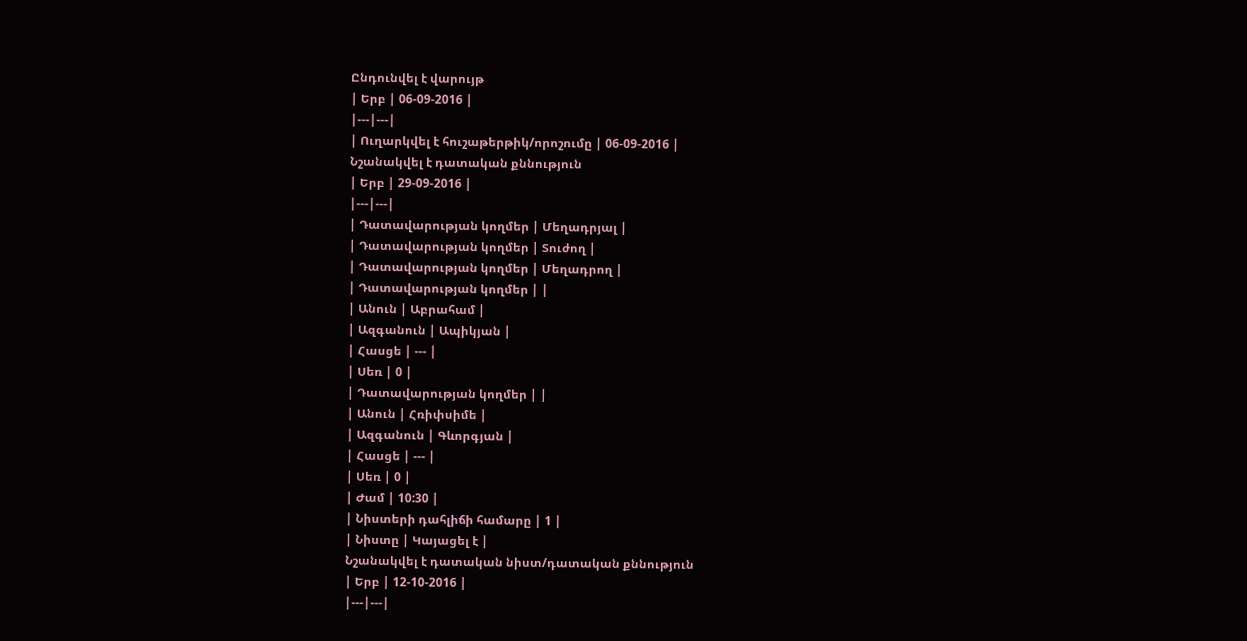Ընդունվել է վարույթ
| Երբ | 06-09-2016 |
|---|---|
| Ուղարկվել է հուշաթերթիկ/որոշումը | 06-09-2016 |
Նշանակվել է դատական քննություն
| Երբ | 29-09-2016 |
|---|---|
| Դատավարության կողմեր | Մեղադրյալ |
| Դատավարության կողմեր | Տուժող |
| Դատավարության կողմեր | Մեղադրող |
| Դատավարության կողմեր | |
| Անուն | Աբրահամ |
| Ազգանուն | Ապիկյան |
| Հասցե | --- |
| Սեռ | 0 |
| Դատավարության կողմեր | |
| Անուն | Հռիփսիմե |
| Ազգանուն | Գևորգյան |
| Հասցե | --- |
| Սեռ | 0 |
| Ժամ | 10:30 |
| Նիստերի դահլիճի համարը | 1 |
| Նիստը | Կայացել է |
Նշանակվել է դատական նիստ/դատական քննություն
| Երբ | 12-10-2016 |
|---|---|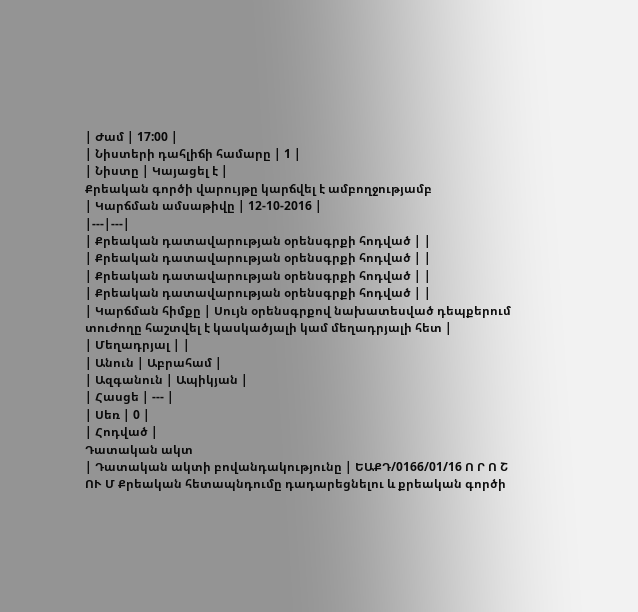| Ժամ | 17:00 |
| Նիստերի դահլիճի համարը | 1 |
| Նիստը | Կայացել է |
Քրեական գործի վարույթը կարճվել է ամբողջությամբ
| Կարճման ամսաթիվը | 12-10-2016 |
|---|---|
| Քրեական դատավարության օրենսգրքի հոդված | |
| Քրեական դատավարության օրենսգրքի հոդված | |
| Քրեական դատավարության օրենսգրքի հոդված | |
| Քրեական դատավարության օրենսգրքի հոդված | |
| Կարճման հիմքը | Սույն օրենսգրքով նախատեսված դեպքերում տուժողը հաշտվել է կասկածյալի կամ մեղադրյալի հետ |
| Մեղադրյալ | |
| Անուն | Աբրահամ |
| Ազգանուն | Ապիկյան |
| Հասցե | --- |
| Սեռ | 0 |
| Հոդված |
Դատական ակտ
| Դատական ակտի բովանդակությունը | ԵԱՔԴ/0166/01/16 Ո Ր Ո Շ ՈՒ Մ Քրեական հետապնդումը դադարեցնելու և քրեական գործի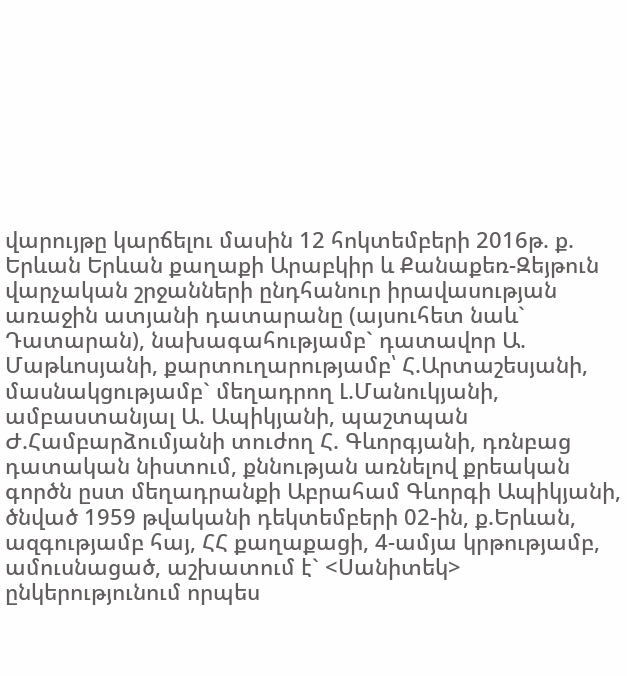վարույթը կարճելու մասին 12 հոկտեմբերի 2016թ. ք. Երևան Երևան քաղաքի Արաբկիր և Քանաքեռ-Զեյթուն վարչական շրջանների ընդհանուր իրավասության առաջին ատյանի դատարանը (այսուհետ նաև` Դատարան), նախագահությամբ` դատավոր Ա. Մաթևոսյանի, քարտուղարությամբ՝ Հ.Արտաշեսյանի, մասնակցությամբ` մեղադրող Լ.Մանուկյանի, ամբաստանյալ Ա. Ապիկյանի, պաշտպան Ժ.Համբարձումյանի տուժող Հ. Գևորգյանի, դռնբաց դատական նիստում, քննության առնելով քրեական գործն ըստ մեղադրանքի Աբրահամ Գևորգի Ապիկյանի, ծնված 1959 թվականի դեկտեմբերի 02-ին, ք.Երևան, ազգությամբ հայ, ՀՀ քաղաքացի, 4-ամյա կրթությամբ, ամուսնացած, աշխատում է` <Սանիտեկ> ընկերությունում որպես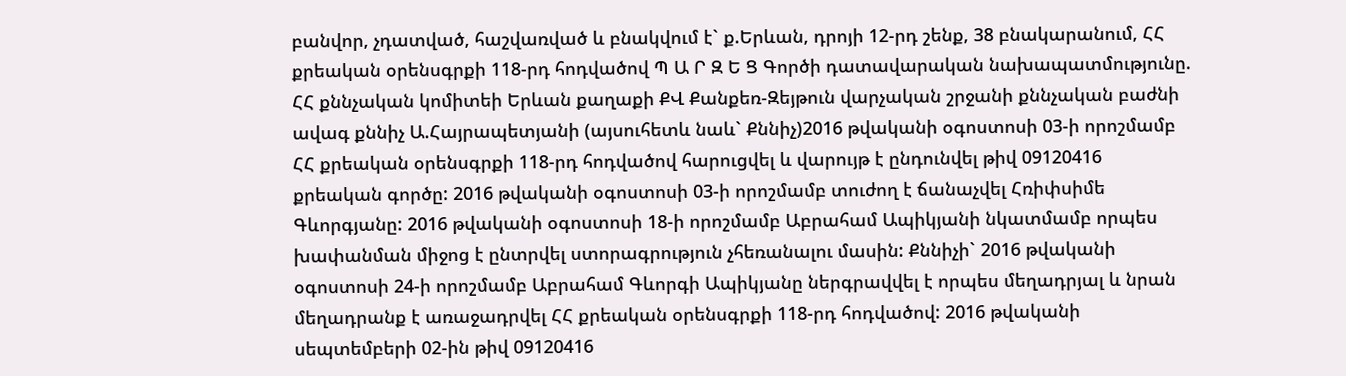բանվոր, չդատված, հաշվառված և բնակվում է` ք.Երևան, դրոյի 12-րդ շենք, 38 բնակարանում, ՀՀ քրեական օրենսգրքի 118-րդ հոդվածով Պ Ա Ր Զ Ե Ց Գործի դատավարական նախապատմությունը. ՀՀ քննչական կոմիտեի Երևան քաղաքի ՔՎ Քանքեռ-Զեյթուն վարչական շրջանի քննչական բաժնի ավագ քննիչ Ա.Հայրապետյանի (այսուհետև նաև` Քննիչ)2016 թվականի օգոստոսի 03-ի որոշմամբ ՀՀ քրեական օրենսգրքի 118-րդ հոդվածով հարուցվել և վարույթ է ընդունվել թիվ 09120416 քրեական գործը: 2016 թվականի օգոստոսի 03-ի որոշմամբ տուժող է ճանաչվել Հռիփսիմե Գևորգյանը: 2016 թվականի օգոստոսի 18-ի որոշմամբ Աբրահամ Ապիկյանի նկատմամբ որպես խափանման միջոց է ընտրվել ստորագրություն չհեռանալու մասին: Քննիչի` 2016 թվականի օգոստոսի 24-ի որոշմամբ Աբրահամ Գևորգի Ապիկյանը ներգրավվել է որպես մեղադրյալ և նրան մեղադրանք է առաջադրվել ՀՀ քրեական օրենսգրքի 118-րդ հոդվածով: 2016 թվականի սեպտեմբերի 02-ին թիվ 09120416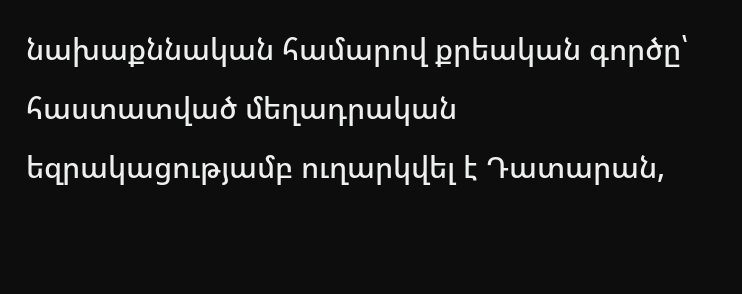նախաքննական համարով քրեական գործը՝ հաստատված մեղադրական եզրակացությամբ ուղարկվել է Դատարան,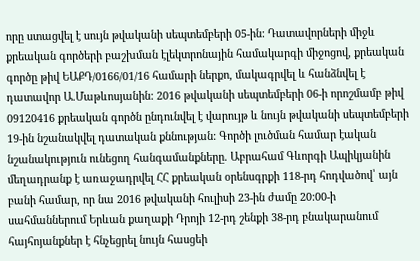որը ստացվել է սույն թվականի սեպտեմբերի 05-ին: Դատավորների միջև քրեական գործերի բաշխման էլեկտրոնային համակարգի միջոցով, քրեական գործը թիվ ԵԱՔԴ/0166/01/16 համարի ներքո, մակագրվել և հանձնվել է դատավոր Ա.Մաթևոսյանին: 2016 թվականի սեպտեմբերի 06-ի որոշմամբ թիվ 09120416 քրեական գործն ընդունվել է վարույթ և նույն թվականի սեպտեմբերի 19-ին նշանակվել դատական քննության: Գործի լուծման համար էական նշանակություն ունեցող հանգամանքները. Աբրահամ Գևորգի Ապիկյանին մեղադրանք է առաջադրվել ՀՀ քրեական օրենսգրքի 118-րդ հոդվածով՝ այն բանի համար, որ նա 2016 թվականի հուլիսի 23-ին ժամը 20:00-ի սահմաններում Երևան քաղաքի Դրոյի 12-րդ շենքի 38-րդ բնակարանում հայհոյանքներ է հնչեցրել նույն հասցեի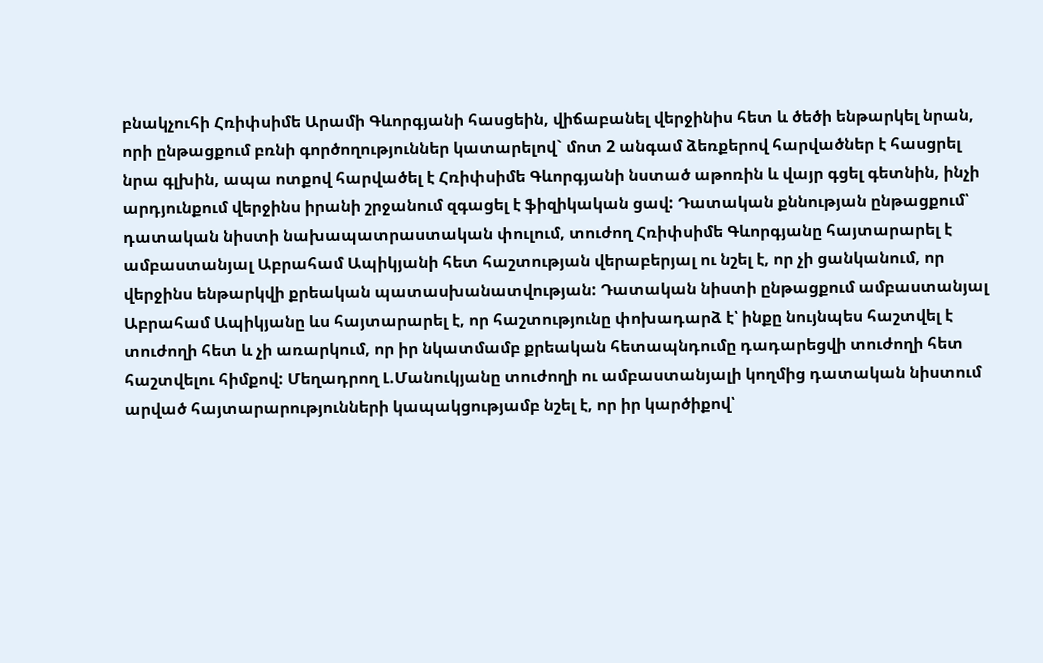բնակչուհի Հռիփսիմե Արամի Գևորգյանի հասցեին, վիճաբանել վերջինիս հետ և ծեծի ենթարկել նրան, որի ընթացքում բռնի գործողություններ կատարելով` մոտ 2 անգամ ձեռքերով հարվածներ է հասցրել նրա գլխին, ապա ոտքով հարվածել է Հռիփսիմե Գևորգյանի նստած աթոռին և վայր գցել գետնին, ինչի արդյունքում վերջինս իրանի շրջանում զգացել է ֆիզիկական ցավ: Դատական քննության ընթացքում՝ դատական նիստի նախապատրաստական փուլում, տուժող Հռիփսիմե Գևորգյանը հայտարարել է ամբաստանյալ Աբրահամ Ապիկյանի հետ հաշտության վերաբերյալ ու նշել է, որ չի ցանկանում, որ վերջինս ենթարկվի քրեական պատասխանատվության: Դատական նիստի ընթացքում ամբաստանյալ Աբրահամ Ապիկյանը ևս հայտարարել է, որ հաշտությունը փոխադարձ է՝ ինքը նույնպես հաշտվել է տուժողի հետ և չի առարկում, որ իր նկատմամբ քրեական հետապնդումը դադարեցվի տուժողի հետ հաշտվելու հիմքով: Մեղադրող Լ.Մանուկյանը տուժողի ու ամբաստանյալի կողմից դատական նիստում արված հայտարարությունների կապակցությամբ նշել է, որ իր կարծիքով՝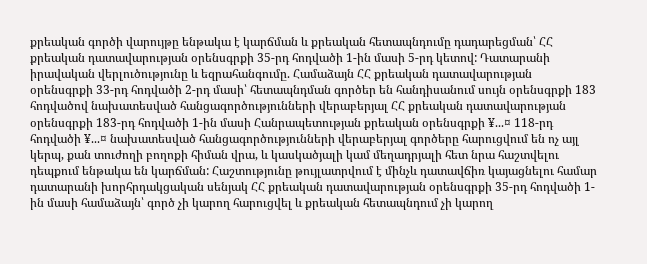քրեական գործի վարույթը ենթակա է կարճման և քրեական հետապնդումը դադարեցման՝ ՀՀ քրեական դատավարության օրենսգրքի 35-րդ հոդվածի 1-ին մասի 5-րդ կետով: Դատարանի իրավական վերլուծությունը և եզրահանգումը. Համաձայն ՀՀ քրեական դատավարության օրենսգրքի 33-րդ հոդվածի 2-րդ մասի՝ հետապնդման գործեր են հանդիսանում սույն օրենսգրքի 183 հոդվածով նախատեսված հանցագործությունների վերաբերյալ ՀՀ քրեական դատավարության օրենսգրքի 183-րդ հոդվածի 1-ին մասի Հանրապետության քրեական օրենսգրքի ¥...¤ 118-րդ հոդվածի ¥...¤ նախատեսված հանցագործությունների վերաբերյալ գործերը հարուցվում են ոչ այլ կերպ, քան տուժողի բողոքի հիման վրա, և կասկածյալի կամ մեղադրյալի հետ նրա հաշտվելու դեպքում ենթակա են կարճման: Հաշտությունը թույլատրվում է մինչև դատավճիռ կայացնելու համար դատարանի խորհրդակցական սենյակ ՀՀ քրեական դատավարության օրենսգրքի 35-րդ հոդվածի 1-ին մասի համաձայն՝ գործ չի կարող հարուցվել և քրեական հետապնդում չի կարող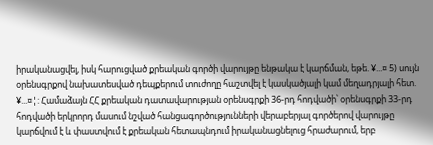իրականացվել, իսկ հարուցված քրեական գործի վարույթը ենթակա է կարճման, եթե. ¥...¤ 5) սույն օրենսգրքով նախատեսված դեպքերում տուժողը հաշտվել է կասկածյալի կամ մեղադրյալի հետ. ¥...¤¦: Համաձայն ՀՀ քրեական դատավարության օրենսգրքի 36-րդ հոդվածի՝ օրենսգրքի 33-րդ հոդվածի երկրորդ մասում նշված հանցագործությունների վերաբերյալ գործերով վարույթը կարճվում է և փաստվում է քրեական հետապնդում իրականացնելուց հրաժարում, երբ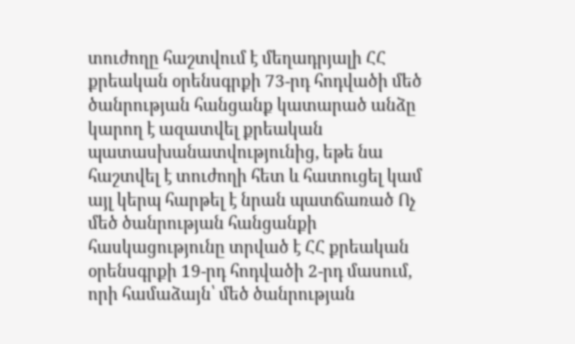տուժողը հաշտվում է մեղադրյալի ՀՀ քրեական օրենսգրքի 73-րդ հոդվածի մեծ ծանրության հանցանք կատարած անձը կարող է ազատվել քրեական պատասխանատվությունից, եթե նա հաշտվել է տուժողի հետ և հատուցել կամ այլ կերպ հարթել է նրան պատճառած Ոչ մեծ ծանրության հանցանքի հասկացությունը տրված է ՀՀ քրեական օրենսգրքի 19-րդ հոդվածի 2-րդ մասում, որի համաձայն՝ մեծ ծանրության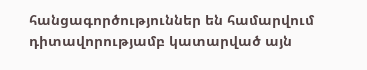հանցագործություններ են համարվում դիտավորությամբ կատարված այն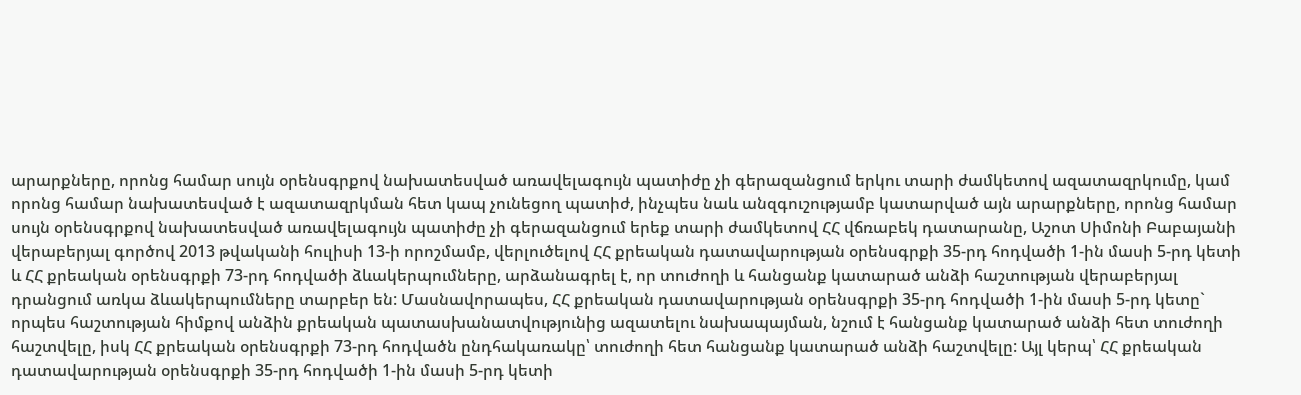արարքները, որոնց համար սույն օրենսգրքով նախատեսված առավելագույն պատիժը չի գերազանցում երկու տարի ժամկետով ազատազրկումը, կամ որոնց համար նախատեսված է ազատազրկման հետ կապ չունեցող պատիժ, ինչպես նաև անզգուշությամբ կատարված այն արարքները, որոնց համար սույն օրենսգրքով նախատեսված առավելագույն պատիժը չի գերազանցում երեք տարի ժամկետով ՀՀ վճռաբեկ դատարանը, Աշոտ Սիմոնի Բաբայանի վերաբերյալ գործով 2013 թվականի հուլիսի 13-ի որոշմամբ, վերլուծելով ՀՀ քրեական դատավարության օրենսգրքի 35-րդ հոդվածի 1-ին մասի 5-րդ կետի և ՀՀ քրեական օրենսգրքի 73-րդ հոդվածի ձևակերպումները, արձանագրել է, որ տուժողի և հանցանք կատարած անձի հաշտության վերաբերյալ դրանցում առկա ձևակերպումները տարբեր են: Մասնավորապես, ՀՀ քրեական դատավարության օրենսգրքի 35-րդ հոդվածի 1-ին մասի 5-րդ կետը` որպես հաշտության հիմքով անձին քրեական պատասխանատվությունից ազատելու նախապայման, նշում է հանցանք կատարած անձի հետ տուժողի հաշտվելը, իսկ ՀՀ քրեական օրենսգրքի 73-րդ հոդվածն ընդհակառակը՝ տուժողի հետ հանցանք կատարած անձի հաշտվելը: Այլ կերպ՝ ՀՀ քրեական դատավարության օրենսգրքի 35-րդ հոդվածի 1-ին մասի 5-րդ կետի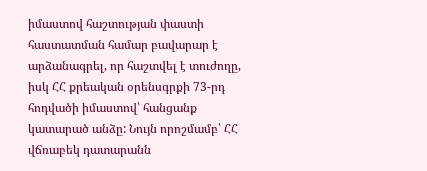իմաստով հաշտության փաստի հաստատման համար բավարար է արձանագրել, որ հաշտվել է տուժողը, իսկ ՀՀ քրեական օրենսգրքի 73-րդ հոդվածի իմաստով՝ հանցանք կատարած անձը: Նույն որոշմամբ՝ ՀՀ վճռաբեկ դատարանն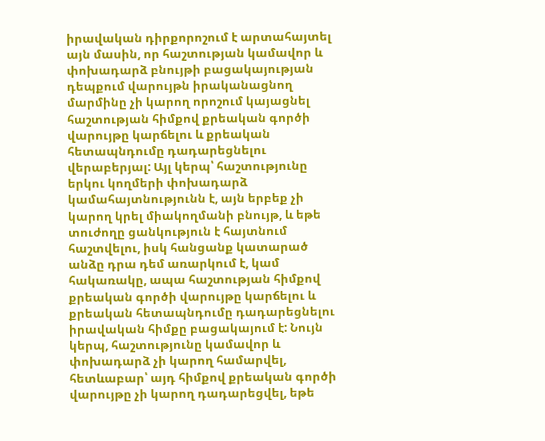իրավական դիրքորոշում է արտահայտել այն մասին, որ հաշտության կամավոր և փոխադարձ բնույթի բացակայության դեպքում վարույթն իրականացնող մարմինը չի կարող որոշում կայացնել հաշտության հիմքով քրեական գործի վարույթը կարճելու և քրեական հետապնդումը դադարեցնելու վերաբերյալ: Այլ կերպ՝ հաշտությունը երկու կողմերի փոխադարձ կամահայտնությունն է, այն երբեք չի կարող կրել միակողմանի բնույթ, և եթե տուժողը ցանկություն է հայտնում հաշտվելու, իսկ հանցանք կատարած անձը դրա դեմ առարկում է, կամ հակառակը, ապա հաշտության հիմքով քրեական գործի վարույթը կարճելու և քրեական հետապնդումը դադարեցնելու իրավական հիմքը բացակայում է: Նույն կերպ, հաշտությունը կամավոր և փոխադարձ չի կարող համարվել, հետևաբար՝ այդ հիմքով քրեական գործի վարույթը չի կարող դադարեցվել, եթե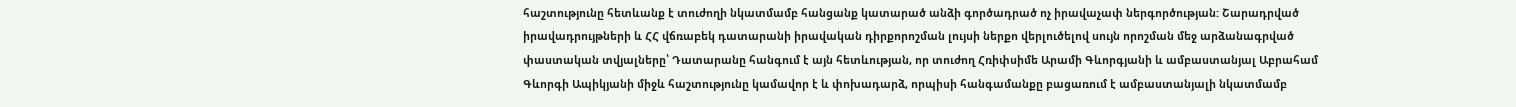հաշտությունը հետևանք է տուժողի նկատմամբ հանցանք կատարած անձի գործադրած ոչ իրավաչափ ներգործության: Շարադրված իրավադրույթների և ՀՀ վճռաբեկ դատարանի իրավական դիրքորոշման լույսի ներքո վերլուծելով սույն որոշման մեջ արձանագրված փաստական տվյալները՝ Դատարանը հանգում է այն հետևության, որ տուժող Հռիփսիմե Արամի Գևորգյանի և ամբաստանյալ Աբրահամ Գևորգի Ապիկյանի միջև հաշտությունը կամավոր է և փոխադարձ, որպիսի հանգամանքը բացառում է ամբաստանյալի նկատմամբ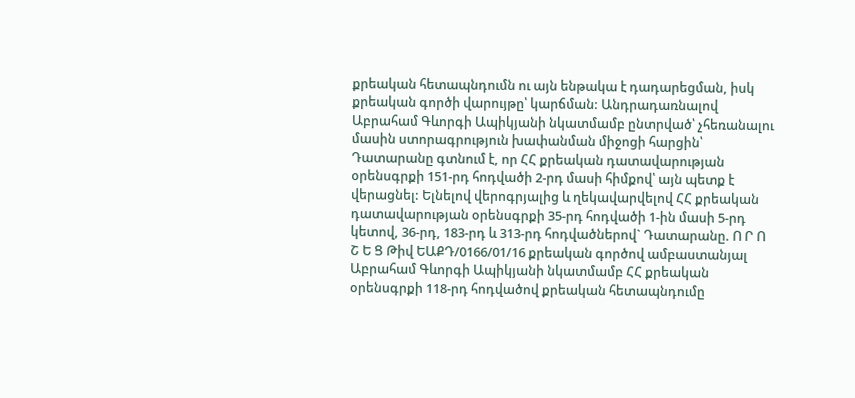քրեական հետապնդումն ու այն ենթակա է դադարեցման, իսկ քրեական գործի վարույթը՝ կարճման: Անդրադառնալով Աբրահամ Գևորգի Ապիկյանի նկատմամբ ընտրված՝ չհեռանալու մասին ստորագրություն խափանման միջոցի հարցին՝ Դատարանը գտնում է, որ ՀՀ քրեական դատավարության օրենսգրքի 151-րդ հոդվածի 2-րդ մասի հիմքով՝ այն պետք է վերացնել: Ելնելով վերոգրյալից և ղեկավարվելով ՀՀ քրեական դատավարության օրենսգրքի 35-րդ հոդվածի 1-ին մասի 5-րդ կետով, 36-րդ, 183-րդ և 313-րդ հոդվածներով` Դատարանը. Ո Ր Ո Շ Ե Ց Թիվ ԵԱՔԴ/0166/01/16 քրեական գործով ամբաստանյալ Աբրահամ Գևորգի Ապիկյանի նկատմամբ ՀՀ քրեական օրենսգրքի 118-րդ հոդվածով քրեական հետապնդումը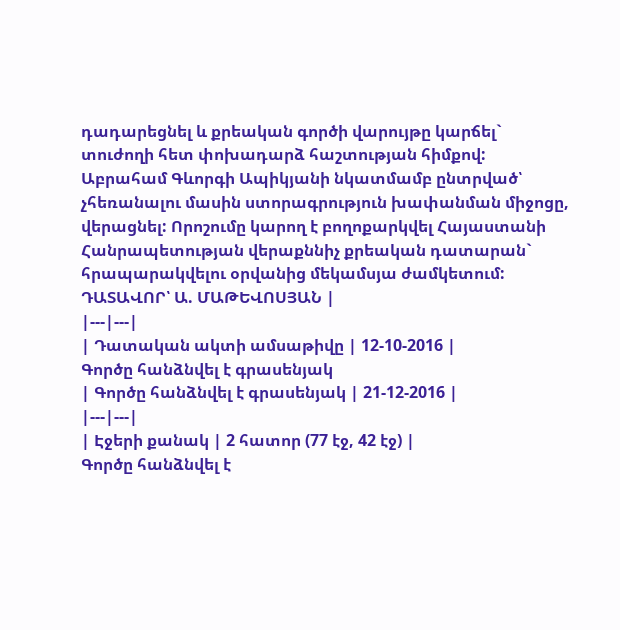դադարեցնել և քրեական գործի վարույթը կարճել` տուժողի հետ փոխադարձ հաշտության հիմքով: Աբրահամ Գևորգի Ապիկյանի նկատմամբ ընտրված՝ չհեռանալու մասին ստորագրություն խափանման միջոցը, վերացնել: Որոշումը կարող է բողոքարկվել Հայաստանի Հանրապետության վերաքննիչ քրեական դատարան` հրապարակվելու օրվանից մեկամսյա ժամկետում: ԴԱՏԱՎՈՐ՝ Ա. ՄԱԹԵՎՈՍՅԱՆ |
|---|---|
| Դատական ակտի ամսաթիվը | 12-10-2016 |
Գործը հանձնվել է գրասենյակ
| Գործը հանձնվել է գրասենյակ | 21-12-2016 |
|---|---|
| Էջերի քանակ | 2 հատոր (77 էջ, 42 էջ) |
Գործը հանձնվել է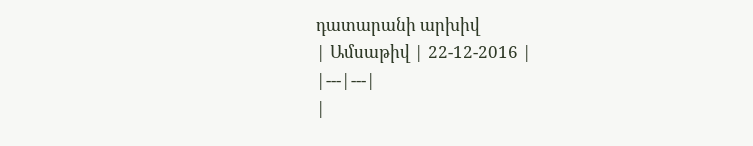դատարանի արխիվ
| Ամսաթիվ | 22-12-2016 |
|---|---|
|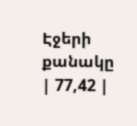Էջերի քանակը | 77,42 |